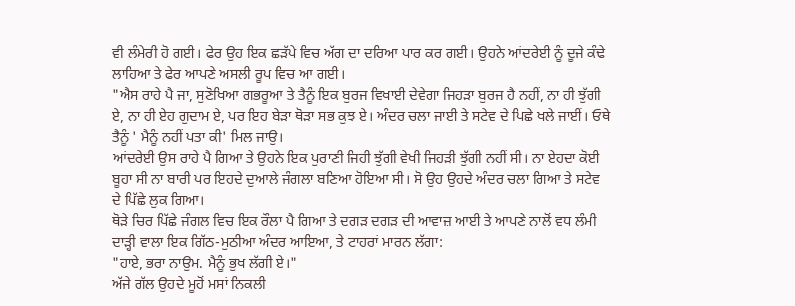ਵੀ ਲੰਮੇਰੀ ਹੋ ਗਈ। ਫੇਰ ਉਹ ਇਕ ਛੜੱਪੇ ਵਿਚ ਅੱਗ ਦਾ ਦਰਿਆ ਪਾਰ ਕਰ ਗਈ। ਉਹਨੇ ਆਂਦਰੇਈ ਨੂੰ ਦੂਜੇ ਕੰਢੇ ਲਾਹਿਆ ਤੇ ਫੇਰ ਆਪਣੇ ਅਸਲੀ ਰੂਪ ਵਿਚ ਆ ਗਈ।
"ਐਸ ਰਾਹੇ ਪੈ ਜਾ, ਸੁਣੋਖਿਆ ਗਭਰੂਆ ਤੇ ਤੈਨੂੰ ਇਕ ਬੁਰਜ ਵਿਖਾਈ ਦੇਵੇਗਾ ਜਿਹੜਾ ਬੁਰਜ ਹੈ ਨਹੀਂ, ਨਾ ਹੀ ਝੁੱਗੀ ਏ, ਨਾ ਹੀ ਏਹ ਗੁਦਾਮ ਏ, ਪਰ ਇਹ ਬੇੜਾ ਥੋੜਾ ਸਭ ਕੁਝ ਏ। ਅੰਦਰ ਚਲਾ ਜਾਈ ਤੇ ਸਟੇਵ ਦੇ ਪਿਛੇ ਖਲੇ ਜਾਈਂ। ਓਥੇ ਤੈਨੂੰ ' ਮੈਨੂੰ ਨਹੀਂ ਪਤਾ ਕੀ' ਮਿਲ ਜਾਉ।
ਆਂਦਰੇਈ ਉਸ ਰਾਹੇ ਪੈ ਗਿਆ ਤੇ ਉਹਨੇ ਇਕ ਪੁਰਾਣੀ ਜਿਹੀ ਝੁੱਗੀ ਵੇਖੀ ਜਿਹੜੀ ਝੁੱਗੀ ਨਹੀਂ ਸੀ। ਨਾ ਏਹਦਾ ਕੋਈ ਬੂਹਾ ਸੀ ਨਾ ਬਾਰੀ ਪਰ ਇਹਦੇ ਦੁਆਲੇ ਜੰਗਲਾ ਬਣਿਆ ਹੋਇਆ ਸੀ। ਸੋ ਉਹ ਉਹਦੇ ਅੰਦਰ ਚਲਾ ਗਿਆ ਤੇ ਸਟੇਵ ਦੇ ਪਿੱਛੇ ਲੁਕ ਗਿਆ।
ਥੋੜੇ ਚਿਰ ਪਿੱਛੇ ਜੰਗਲ ਵਿਚ ਇਕ ਰੌਲਾ ਪੈ ਗਿਆ ਤੇ ਦਗੜ ਦਗੜ ਦੀ ਆਵਾਜ਼ ਆਈ ਤੇ ਆਪਣੇ ਨਾਲੋਂ ਵਧ ਲੰਮੀ ਦਾੜ੍ਹੀ ਵਾਲਾ ਇਕ ਗਿੱਠ-ਮੁਠੀਆ ਅੰਦਰ ਆਇਆ, ਤੇ ਟਾਹਰਾਂ ਮਾਰਨ ਲੱਗਾ:
"ਹਾਏ, ਭਰਾ ਨਾਉਮ. ਮੈਨੂੰ ਭੁਖ ਲੱਗੀ ਏ।"
ਅੱਜੇ ਗੱਲ ਉਹਦੇ ਮੂਹੋਂ ਮਸਾਂ ਨਿਕਲੀ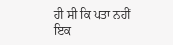ਹੀ ਸੀ ਕਿ ਪਤਾ ਨਹੀਂ ਇਕ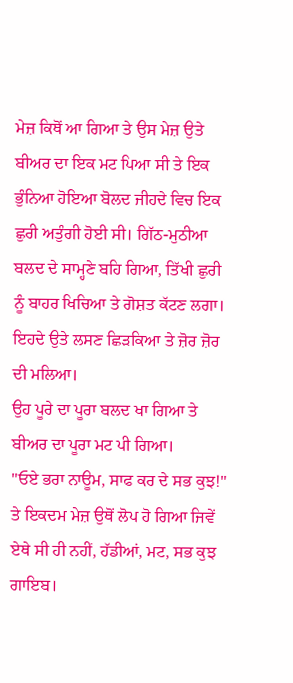ਮੇਜ਼ ਕਿਥੋਂ ਆ ਗਿਆ ਤੇ ਉਸ ਮੇਜ਼ ਉਤੇ ਬੀਅਰ ਦਾ ਇਕ ਮਟ ਪਿਆ ਸੀ ਤੇ ਇਕ ਭੁੰਨਿਆ ਹੋਇਆ ਬੋਲਦ ਜੀਹਦੇ ਵਿਚ ਇਕ ਛੁਰੀ ਅਤੁੰਗੀ ਹੋਈ ਸੀ। ਗਿੱਠ-ਮੁਠੀਆ ਬਲਦ ਦੇ ਸਾਮ੍ਹਣੇ ਬਹਿ ਗਿਆ, ਤਿੱਖੀ ਛੁਰੀ ਨੂੰ ਬਾਹਰ ਖਿਚਿਆ ਤੇ ਗੋਸ਼ਤ ਕੱਟਣ ਲਗਾ। ਇਹਦੇ ਉਤੇ ਲਸਣ ਛਿੜਕਿਆ ਤੇ ਜ਼ੋਰ ਜ਼ੋਰ ਦੀ ਮਲਿਆ।
ਉਹ ਪੂਰੇ ਦਾ ਪੂਰਾ ਬਲਦ ਖਾ ਗਿਆ ਤੇ ਬੀਅਰ ਦਾ ਪੂਰਾ ਮਟ ਪੀ ਗਿਆ।
"ਓਏ ਭਰਾ ਨਾਊਮ, ਸਾਫ ਕਰ ਦੇ ਸਭ ਕੁਝ!"
ਤੇ ਇਕਦਮ ਮੇਜ਼ ਉਥੋਂ ਲੋਪ ਹੋ ਗਿਆ ਜਿਵੇਂ ਏਥੇ ਸੀ ਹੀ ਨਹੀਂ, ਹੱਡੀਆਂ, ਮਟ, ਸਭ ਕੁਝ ਗਾਇਬ।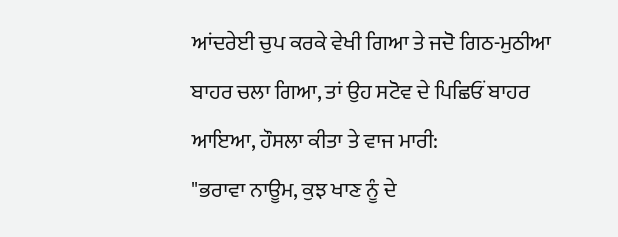ਆਂਦਰੇਈ ਚੁਪ ਕਰਕੇ ਵੇਖੀ ਗਿਆ ਤੇ ਜਦੋ ਗਿਠ-ਮੁਠੀਆ ਬਾਹਰ ਚਲਾ ਗਿਆ, ਤਾਂ ਉਹ ਸਟੋਵ ਦੇ ਪਿਛਿਓਂ ਬਾਹਰ ਆਇਆ, ਹੌਸਲਾ ਕੀਤਾ ਤੇ ਵਾਜ ਮਾਰੀ:
"ਭਰਾਵਾ ਨਾਊਮ, ਕੁਝ ਖਾਣ ਨੂੰ ਦੇ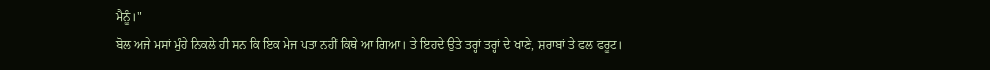ਮੈਨੂੰ।"
ਬੋਲ ਅਜੇ ਮਸਾਂ ਮੁੰਹੇ ਨਿਕਲੇ ਹੀ ਸਨ ਕਿ ਇਕ ਮੇਜ ਪਤਾ ਨਹੀਂ ਕਿਥੇ ਆ ਗਿਆ। ਤੇ ਇਹਦੇ ਉਤੇ ਤਰ੍ਹਾਂ ਤਰ੍ਹਾਂ ਦੇ ਖਾਣੇ, ਸ਼ਰਾਬਾਂ ਤੇ ਫਲ ਫਰੂਟ।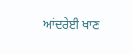ਆਂਦਰੇਈ ਖਾਣ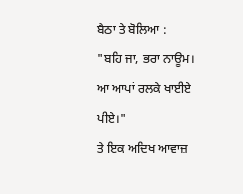ਬੈਠਾ ਤੇ ਬੋਲਿਆ :
"ਬਹਿ ਜਾ, ਭਰਾ ਨਾਊਮ। ਆ ਆਪਾਂ ਰਲਕੇ ਖਾਈਏ ਪੀਏ।"
ਤੇ ਇਕ ਅਦਿਖ ਆਵਾਜ਼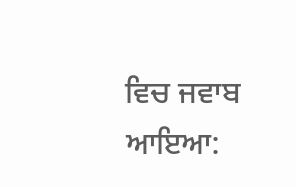ਵਿਚ ਜਵਾਬ ਆਇਆ: